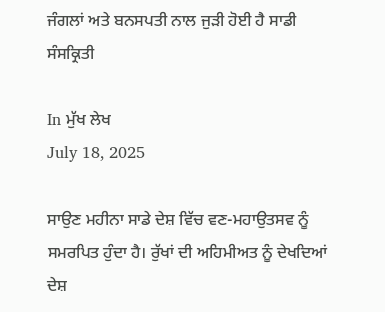ਜੰਗਲਾਂ ਅਤੇ ਬਨਸਪਤੀ ਨਾਲ ਜੁੜੀ ਹੋਈ ਹੈ ਸਾਡੀ ਸੰਸਕ੍ਰਿਤੀ

In ਮੁੱਖ ਲੇਖ
July 18, 2025

ਸਾਉਣ ਮਹੀਨਾ ਸਾਡੇ ਦੇਸ਼ ਵਿੱਚ ਵਣ-ਮਹਾਉਤਸਵ ਨੂੰ ਸਮਰਪਿਤ ਹੁੰਦਾ ਹੈ। ਰੁੱਖਾਂ ਦੀ ਅਹਿਮੀਅਤ ਨੂੰ ਦੇਖਦਿਆਂ ਦੇਸ਼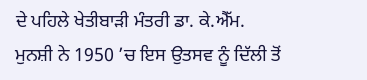ਦੇ ਪਹਿਲੇ ਖੇਤੀਬਾੜੀ ਮੰਤਰੀ ਡਾ. ਕੇ.ਐੱਮ. ਮੁਨਸ਼ੀ ਨੇ 1950 ’ਚ ਇਸ ਉਤਸਵ ਨੂੰ ਦਿੱਲੀ ਤੋਂ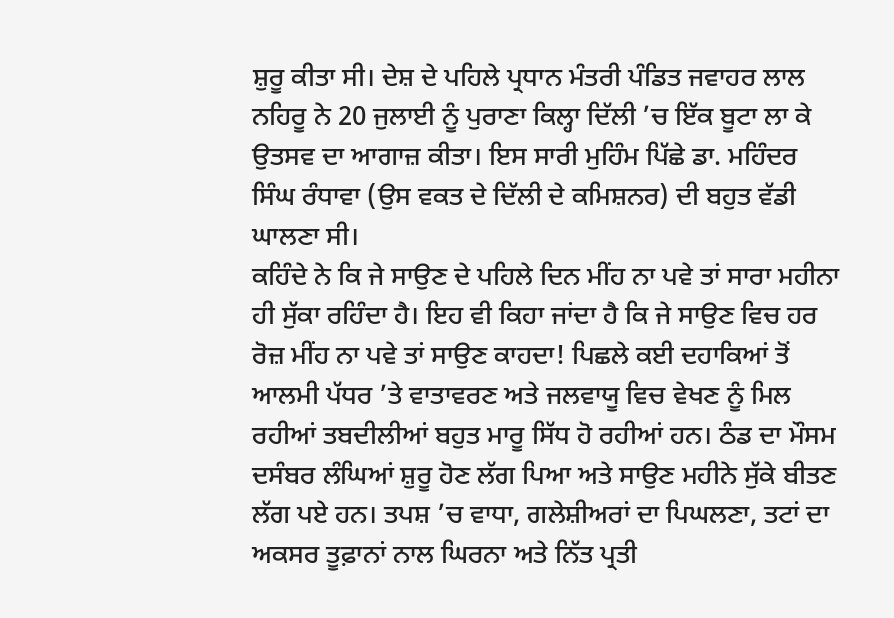ਸ਼ੁਰੂ ਕੀਤਾ ਸੀ। ਦੇਸ਼ ਦੇ ਪਹਿਲੇ ਪ੍ਰਧਾਨ ਮੰਤਰੀ ਪੰਡਿਤ ਜਵਾਹਰ ਲਾਲ ਨਹਿਰੂ ਨੇ 20 ਜੁਲਾਈ ਨੂੰ ਪੁਰਾਣਾ ਕਿਲ੍ਹਾ ਦਿੱਲੀ ’ਚ ਇੱਕ ਬੂਟਾ ਲਾ ਕੇ ਉਤਸਵ ਦਾ ਆਗਾਜ਼ ਕੀਤਾ। ਇਸ ਸਾਰੀ ਮੁਹਿੰਮ ਪਿੱਛੇ ਡਾ. ਮਹਿੰਦਰ ਸਿੰਘ ਰੰਧਾਵਾ (ਉਸ ਵਕਤ ਦੇ ਦਿੱਲੀ ਦੇ ਕਮਿਸ਼ਨਰ) ਦੀ ਬਹੁਤ ਵੱਡੀ ਘਾਲਣਾ ਸੀ।
ਕਹਿੰਦੇ ਨੇ ਕਿ ਜੇ ਸਾਉਣ ਦੇ ਪਹਿਲੇ ਦਿਨ ਮੀਂਹ ਨਾ ਪਵੇ ਤਾਂ ਸਾਰਾ ਮਹੀਨਾ ਹੀ ਸੁੱਕਾ ਰਹਿੰਦਾ ਹੈ। ਇਹ ਵੀ ਕਿਹਾ ਜਾਂਦਾ ਹੈ ਕਿ ਜੇ ਸਾਉਣ ਵਿਚ ਹਰ ਰੋਜ਼ ਮੀਂਹ ਨਾ ਪਵੇ ਤਾਂ ਸਾਉਣ ਕਾਹਦਾ! ਪਿਛਲੇ ਕਈ ਦਹਾਕਿਆਂ ਤੋਂ ਆਲਮੀ ਪੱਧਰ ’ਤੇ ਵਾਤਾਵਰਣ ਅਤੇ ਜਲਵਾਯੂ ਵਿਚ ਵੇਖਣ ਨੂੰ ਮਿਲ ਰਹੀਆਂ ਤਬਦੀਲੀਆਂ ਬਹੁਤ ਮਾਰੂ ਸਿੱਧ ਹੋ ਰਹੀਆਂ ਹਨ। ਠੰਡ ਦਾ ਮੌਸਮ ਦਸੰਬਰ ਲੰਘਿਆਂ ਸ਼ੁਰੂ ਹੋਣ ਲੱਗ ਪਿਆ ਅਤੇ ਸਾਉਣ ਮਹੀਨੇ ਸੁੱਕੇ ਬੀਤਣ ਲੱਗ ਪਏ ਹਨ। ਤਪਸ਼ ’ਚ ਵਾਧਾ, ਗਲੇਸ਼ੀਅਰਾਂ ਦਾ ਪਿਘਲਣਾ, ਤਟਾਂ ਦਾ ਅਕਸਰ ਤੂਫ਼ਾਨਾਂ ਨਾਲ ਘਿਰਨਾ ਅਤੇ ਨਿੱਤ ਪ੍ਰਤੀ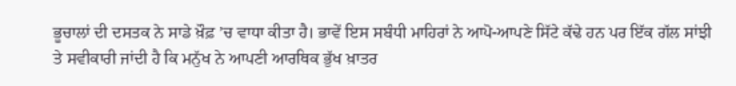ਭੂਚਾਲਾਂ ਦੀ ਦਸਤਕ ਨੇ ਸਾਡੇ ਖ਼ੌਫ਼ ’ਚ ਵਾਧਾ ਕੀਤਾ ਹੈ। ਭਾਵੇਂ ਇਸ ਸਬੰਧੀ ਮਾਹਿਰਾਂ ਨੇ ਆਪੋ-ਆਪਣੇ ਸਿੱਟੇ ਕੱਢੇ ਹਨ ਪਰ ਇੱਕ ਗੱਲ ਸਾਂਝੀ ਤੇ ਸਵੀਕਾਰੀ ਜਾਂਦੀ ਹੈ ਕਿ ਮਨੁੱਖ ਨੇ ਆਪਣੀ ਆਰਥਿਕ ਭੁੱਖ ਖ਼ਾਤਰ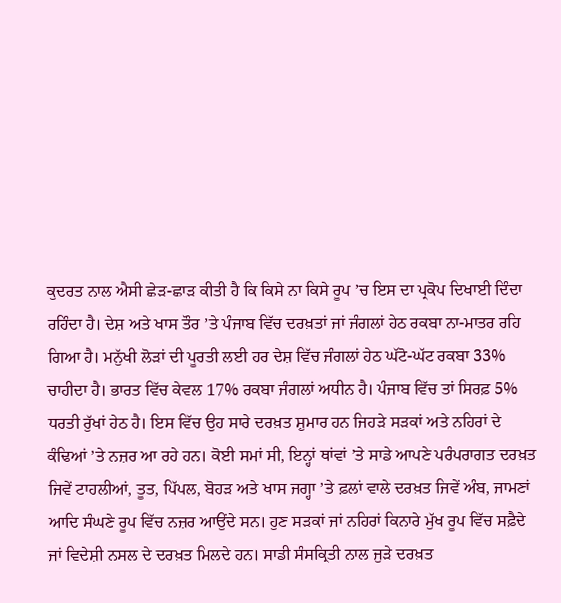ਕੁਦਰਤ ਨਾਲ ਐਸੀ ਛੇੜ-ਛਾੜ ਕੀਤੀ ਹੈ ਕਿ ਕਿਸੇ ਨਾ ਕਿਸੇ ਰੂਪ ’ਚ ਇਸ ਦਾ ਪ੍ਰਕੋਪ ਦਿਖਾਈ ਦਿੰਦਾ ਰਹਿੰਦਾ ਹੈ। ਦੇਸ਼ ਅਤੇ ਖਾਸ ਤੌਰ ’ਤੇ ਪੰਜਾਬ ਵਿੱਚ ਦਰਖ਼ਤਾਂ ਜਾਂ ਜੰਗਲਾਂ ਹੇਠ ਰਕਬਾ ਨਾ-ਮਾਤਰ ਰਹਿ ਗਿਆ ਹੈ। ਮਨੁੱਖੀ ਲੋੜਾਂ ਦੀ ਪੂਰਤੀ ਲਈ ਹਰ ਦੇਸ਼ ਵਿੱਚ ਜੰਗਲਾਂ ਹੇਠ ਘੱਟੋ-ਘੱਟ ਰਕਬਾ 33% ਚਾਹੀਦਾ ਹੈ। ਭਾਰਤ ਵਿੱਚ ਕੇਵਲ 17% ਰਕਬਾ ਜੰਗਲਾਂ ਅਧੀਨ ਹੈ। ਪੰਜਾਬ ਵਿੱਚ ਤਾਂ ਸਿਰਫ਼ 5% ਧਰਤੀ ਰੁੱਖਾਂ ਹੇਠ ਹੈ। ਇਸ ਵਿੱਚ ਉਹ ਸਾਰੇ ਦਰਖ਼ਤ ਸ਼ੁਮਾਰ ਹਨ ਜਿਹੜੇ ਸੜਕਾਂ ਅਤੇ ਨਹਿਰਾਂ ਦੇ ਕੰਢਿਆਂ ’ਤੇ ਨਜ਼ਰ ਆ ਰਹੇ ਹਨ। ਕੋਈ ਸਮਾਂ ਸੀ, ਇਨ੍ਹਾਂ ਥਾਂਵਾਂ ’ਤੇ ਸਾਡੇ ਆਪਣੇ ਪਰੰਪਰਾਗਤ ਦਰਖ਼ਤ ਜਿਵੇਂ ਟਾਹਲੀਆਂ, ਤੂਤ, ਪਿੱਪਲ, ਬੋਹੜ ਅਤੇ ਖਾਸ ਜਗ੍ਹਾ ’ਤੇ ਫ਼ਲਾਂ ਵਾਲੇ ਦਰਖ਼ਤ ਜਿਵੇਂ ਅੰਬ, ਜਾਮਣਾਂ ਆਦਿ ਸੰਘਣੇ ਰੂਪ ਵਿੱਚ ਨਜ਼ਰ ਆਉਂਦੇ ਸਨ। ਹੁਣ ਸੜਕਾਂ ਜਾਂ ਨਹਿਰਾਂ ਕਿਨਾਰੇ ਮੁੱਖ ਰੂਪ ਵਿੱਚ ਸਫ਼ੈਦੇ ਜਾਂ ਵਿਦੇਸ਼ੀ ਨਸਲ ਦੇ ਦਰਖ਼ਤ ਮਿਲਦੇ ਹਨ। ਸਾਡੀ ਸੰਸਕ੍ਰਿਤੀ ਨਾਲ ਜੁੜੇ ਦਰਖ਼ਤ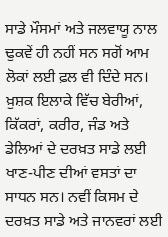ਸਾਡੇ ਮੌਸਮਾਂ ਅਤੇ ਜਲਵਾਯੂ ਨਾਲ ਢੁਕਵੇਂ ਹੀ ਨਹੀਂ ਸਨ ਸਗੋਂ ਆਮ ਲੋਕਾਂ ਲਈ ਫ਼ਲ ਵੀ ਦਿੰਦੇ ਸਨ। ਖ਼ੁਸ਼ਕ ਇਲਾਕੇ ਵਿੱਚ ਬੇਰੀਆਂ, ਕਿੱਕਰਾਂ, ਕਰੀਰ, ਜੰਡ ਅਤੇ ਡੇਲਿਆਂ ਦੇ ਦਰਖ਼ਤ ਸਾਡੇ ਲਈ ਖਾਣ-ਪੀਣ ਦੀਆਂ ਵਸਤਾਂ ਦਾ ਸਾਧਨ ਸਨ। ਨਵੀਂ ਕਿਸਮ ਦੇ ਦਰਖ਼ਤ ਸਾਡੇ ਅਤੇ ਜਾਨਵਰਾਂ ਲਈ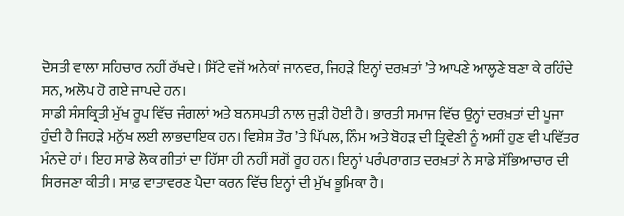ਦੋਸਤੀ ਵਾਲਾ ਸਹਿਚਾਰ ਨਹੀਂ ਰੱਖਦੇ। ਸਿੱਟੇ ਵਜੋਂ ਅਨੇਕਾਂ ਜਾਨਵਰ, ਜਿਹੜੇ ਇਨ੍ਹਾਂ ਦਰਖ਼ਤਾਂ ’ਤੇ ਆਪਣੇ ਆਲ੍ਹਣੇ ਬਣਾ ਕੇ ਰਹਿੰਦੇ ਸਨ, ਅਲੋਪ ਹੋ ਗਏ ਜਾਪਦੇ ਹਨ।
ਸਾਡੀ ਸੰਸਕ੍ਰਿਤੀ ਮੁੱਖ ਰੂਪ ਵਿੱਚ ਜੰਗਲਾਂ ਅਤੇ ਬਨਸਪਤੀ ਨਾਲ ਜੁੜੀ ਹੋਈ ਹੈ। ਭਾਰਤੀ ਸਮਾਜ ਵਿੱਚ ਉਨ੍ਹਾਂ ਦਰਖ਼ਤਾਂ ਦੀ ਪੂਜਾ ਹੁੰਦੀ ਹੈ ਜਿਹੜੇ ਮਨੁੱਖ ਲਈ ਲਾਭਦਾਇਕ ਹਨ। ਵਿਸ਼ੇਸ਼ ਤੌਰ ’ਤੇ ਪਿੱਪਲ, ਨਿੰਮ ਅਤੇ ਬੋਹੜ ਦੀ ਤ੍ਰਿਵੇਣੀ ਨੂੰ ਅਸੀਂ ਹੁਣ ਵੀ ਪਵਿੱਤਰ ਮੰਨਦੇ ਹਾਂ। ਇਹ ਸਾਡੇ ਲੋਕ ਗੀਤਾਂ ਦਾ ਹਿੱਸਾ ਹੀ ਨਹੀਂ ਸਗੋਂ ਰੂਹ ਹਨ। ਇਨ੍ਹਾਂ ਪਰੰਪਰਾਗਤ ਦਰਖ਼ਤਾਂ ਨੇ ਸਾਡੇ ਸੱਭਿਆਚਾਰ ਦੀ ਸਿਰਜਣਾ ਕੀਤੀ। ਸਾਫ਼ ਵਾਤਾਵਰਣ ਪੈਦਾ ਕਰਨ ਵਿੱਚ ਇਨ੍ਹਾਂ ਦੀ ਮੁੱਖ ਭੂਮਿਕਾ ਹੈ।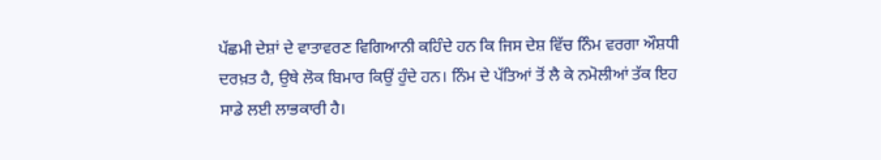ਪੱਛਮੀ ਦੇਸ਼ਾਂ ਦੇ ਵਾਤਾਵਰਣ ਵਿਗਿਆਨੀ ਕਹਿੰਦੇ ਹਨ ਕਿ ਜਿਸ ਦੇਸ਼ ਵਿੱਚ ਨਿੰਮ ਵਰਗਾ ਔਸ਼ਧੀ ਦਰਖ਼ਤ ਹੈ, ਉਥੇ ਲੋਕ ਬਿਮਾਰ ਕਿਉਂ ਹੁੰਦੇ ਹਨ। ਨਿੰਮ ਦੇ ਪੱਤਿਆਂ ਤੋਂ ਲੈ ਕੇ ਨਮੋਲੀਆਂ ਤੱਕ ਇਹ ਸਾਡੇ ਲਈ ਲਾਭਕਾਰੀ ਹੈ।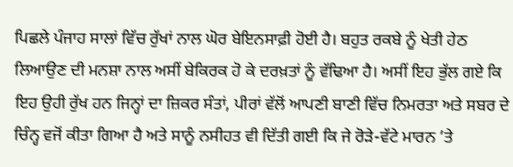ਪਿਛਲੇ ਪੰਜਾਹ ਸਾਲਾਂ ਵਿੱਚ ਰੁੱਖਾਂ ਨਾਲ ਘੋਰ ਬੇਇਨਸਾਫ਼ੀ ਹੋਈ ਹੈ। ਬਹੁਤ ਰਕਬੇ ਨੂੰ ਖੇਤੀ ਹੇਠ ਲਿਆਉਣ ਦੀ ਮਨਸ਼ਾ ਨਾਲ ਅਸੀਂ ਬੇਕਿਰਕ ਹੋ ਕੇ ਦਰਖ਼ਤਾਂ ਨੂੰ ਵੱਢਿਆ ਹੈ। ਅਸੀਂ ਇਹ ਭੁੱਲ ਗਏ ਕਿ ਇਹ ਉਹੀ ਰੁੱਖ ਹਨ ਜਿਨ੍ਹਾਂ ਦਾ ਜ਼ਿਕਰ ਸੰਤਾਂ, ਪੀਰਾਂ ਵੱਲੋਂ ਆਪਣੀ ਬਾਣੀ ਵਿੱਚ ਨਿਮਰਤਾ ਅਤੇ ਸਬਰ ਦੇ ਚਿੰਨ੍ਹ ਵਜੋਂ ਕੀਤਾ ਗਿਆ ਹੈ ਅਤੇ ਸਾਨੂੰ ਨਸੀਹਤ ਵੀ ਦਿੱਤੀ ਗਈ ਕਿ ਜੇ ਰੋੜੇ-ਵੱਟੇ ਮਾਰਨ ’ਤੇ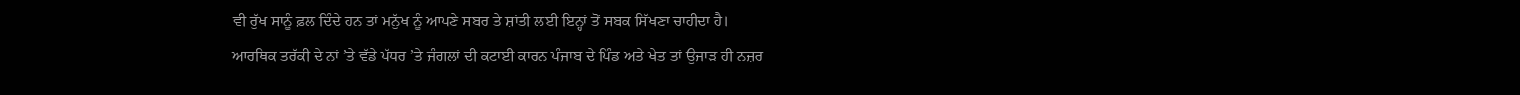ਵੀ ਰੁੱਖ ਸਾਨੂੰ ਫ਼ਲ ਦਿੰਦੇ ਹਨ ਤਾਂ ਮਨੁੱਖ ਨੂੰ ਆਪਣੇ ਸਬਰ ਤੇ ਸ਼ਾਂਤੀ ਲਈ ਇਨ੍ਹਾਂ ਤੋਂ ਸਬਕ ਸਿੱਖਣਾ ਚਾਹੀਦਾ ਹੈ।
ਆਰਥਿਕ ਤਰੱਕੀ ਦੇ ਨਾਂ ’ਤੇ ਵੱਡੇ ਪੱਧਰ ’ਤੇ ਜੰਗਲਾਂ ਦੀ ਕਟਾਈ ਕਾਰਨ ਪੰਜਾਬ ਦੇ ਪਿੰਡ ਅਤੇ ਖੇਤ ਤਾਂ ਉਜਾੜ ਹੀ ਨਜ਼ਰ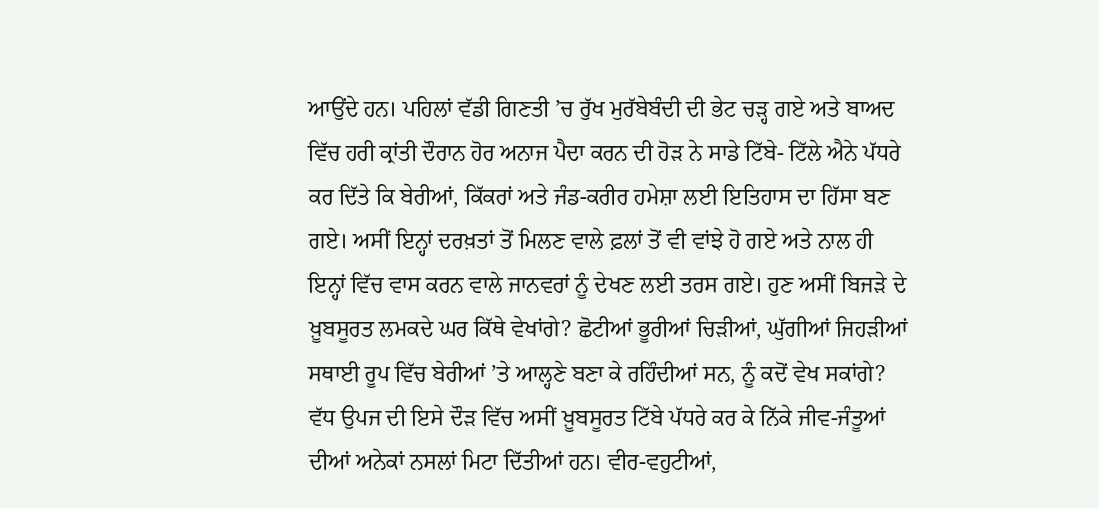ਆਉਂਦੇ ਹਨ। ਪਹਿਲਾਂ ਵੱਡੀ ਗਿਣਤੀ ’ਚ ਰੁੱਖ ਮੁਰੱਬੇਬੰਦੀ ਦੀ ਭੇਟ ਚੜ੍ਹ ਗਏ ਅਤੇ ਬਾਅਦ ਵਿੱਚ ਹਰੀ ਕ੍ਰਾਂਤੀ ਦੌਰਾਨ ਹੋਰ ਅਨਾਜ ਪੈਦਾ ਕਰਨ ਦੀ ਹੋੜ ਨੇ ਸਾਡੇ ਟਿੱਬੇ- ਟਿੱਲੇ ਐਨੇ ਪੱਧਰੇ ਕਰ ਦਿੱਤੇ ਕਿ ਬੇਰੀਆਂ, ਕਿੱਕਰਾਂ ਅਤੇ ਜੰਡ-ਕਰੀਰ ਹਮੇਸ਼ਾ ਲਈ ਇਤਿਹਾਸ ਦਾ ਹਿੱਸਾ ਬਣ ਗਏ। ਅਸੀਂ ਇਨ੍ਹਾਂ ਦਰਖ਼ਤਾਂ ਤੋਂ ਮਿਲਣ ਵਾਲੇ ਫ਼ਲਾਂ ਤੋਂ ਵੀ ਵਾਂਝੇ ਹੋ ਗਏ ਅਤੇ ਨਾਲ ਹੀ ਇਨ੍ਹਾਂ ਵਿੱਚ ਵਾਸ ਕਰਨ ਵਾਲੇ ਜਾਨਵਰਾਂ ਨੂੰ ਦੇਖਣ ਲਈ ਤਰਸ ਗਏ। ਹੁਣ ਅਸੀਂ ਬਿਜੜੇ ਦੇ ਖ਼ੂਬਸੂਰਤ ਲਮਕਦੇ ਘਰ ਕਿੱਥੇ ਵੇਖਾਂਗੇ? ਛੋਟੀਆਂ ਭੂਰੀਆਂ ਚਿੜੀਆਂ, ਘੁੱਗੀਆਂ ਜਿਹੜੀਆਂ ਸਥਾਈ ਰੂਪ ਵਿੱਚ ਬੇਰੀਆਂ ’ਤੇ ਆਲ੍ਹਣੇ ਬਣਾ ਕੇ ਰਹਿੰਦੀਆਂ ਸਨ, ਨੂੰ ਕਦੋਂ ਵੇਖ ਸਕਾਂਗੇ? ਵੱਧ ਉਪਜ ਦੀ ਇਸੇ ਦੌੜ ਵਿੱਚ ਅਸੀਂ ਖ਼ੂਬਸੂਰਤ ਟਿੱਬੇ ਪੱਧਰੇ ਕਰ ਕੇ ਨਿੱਕੇ ਜੀਵ-ਜੰਤੂਆਂ ਦੀਆਂ ਅਨੇਕਾਂ ਨਸਲਾਂ ਮਿਟਾ ਦਿੱਤੀਆਂ ਹਨ। ਵੀਰ-ਵਹੁਟੀਆਂ,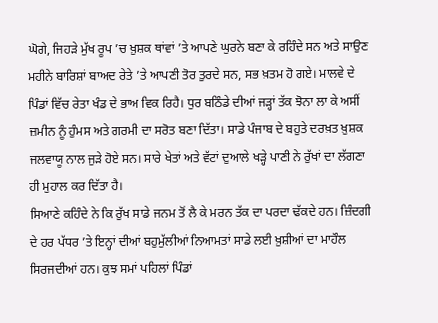ਘੋਗੇ, ਜਿਹੜੇ ਮੁੱਖ ਰੂਪ ’ਚ ਖ਼ੁਸ਼ਕ ਥਾਂਵਾਂ ’ਤੇ ਆਪਣੇ ਘੁਰਨੇ ਬਣਾ ਕੇ ਰਹਿੰਦੇ ਸਨ ਅਤੇ ਸਾਉਣ ਮਹੀਨੇ ਬਾਰਿਸ਼ਾਂ ਬਾਅਦ ਰੇਤੇ ’ਤੇ ਆਪਣੀ ਤੋਰ ਤੁਰਦੇ ਸਨ, ਸਭ ਖ਼ਤਮ ਹੋ ਗਏ। ਮਾਲਵੇ ਦੇ ਪਿੰਡਾਂ ਵਿੱਚ ਰੇਤਾ ਖੰਡ ਦੇ ਭਾਅ ਵਿਕ ਰਿਹੈ। ਧੁਰ ਬਠਿੰਡੇ ਦੀਆਂ ਜੜ੍ਹਾਂ ਤੱਕ ਝੋਨਾ ਲਾ ਕੇ ਅਸੀਂ ਜ਼ਮੀਨ ਨੂੰ ਹੁੰਮਸ ਅਤੇ ਗਰਮੀ ਦਾ ਸਰੋਤ ਬਣਾ ਦਿੱਤਾ। ਸਾਡੇ ਪੰਜਾਬ ਦੇ ਬਹੁਤੇ ਦਰਖ਼ਤ ਖ਼ੁਸ਼ਕ ਜਲਵਾਯੂ ਨਾਲ ਜੁੜੇ ਹੋਏ ਸਨ। ਸਾਰੇ ਖੇਤਾਂ ਅਤੇ ਵੱਟਾਂ ਦੁਆਲੇ ਖੜ੍ਹੇ ਪਾਣੀ ਨੇ ਰੁੱਖਾਂ ਦਾ ਲੱਗਣਾ ਹੀ ਮੁਹਾਲ ਕਰ ਦਿੱਤਾ ਹੈ।
ਸਿਆਣੇ ਕਹਿੰਦੇ ਨੇ ਕਿ ਰੁੱਖ ਸਾਡੇ ਜਨਮ ਤੋਂ ਲੈ ਕੇ ਮਰਨ ਤੱਕ ਦਾ ਪਰਦਾ ਢੱਕਦੇ ਹਨ। ਜ਼ਿੰਦਗੀ ਦੇ ਹਰ ਪੱਧਰ ’ਤੇ ਇਨ੍ਹਾਂ ਦੀਆਂ ਬਹੁਮੁੱਲੀਆਂ ਨਿਆਮਤਾਂ ਸਾਡੇ ਲਈ ਖ਼ੁਸ਼ੀਆਂ ਦਾ ਮਾਹੌਲ ਸਿਰਜਦੀਆਂ ਹਨ। ਕੁਝ ਸਮਾਂ ਪਹਿਲਾਂ ਪਿੰਡਾਂ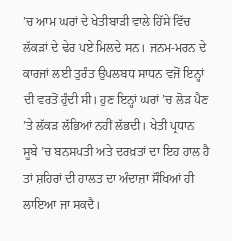’ਚ ਆਮ ਘਰਾਂ ਦੇ ਖੇਤੀਬਾੜੀ ਵਾਲੇ ਹਿੱਸੇ ਵਿੱਚ ਲੱਕੜਾਂ ਦੇ ਢੇਰ ਪਏ ਮਿਲਦੇ ਸਨ। ਜਨਮ-ਮਰਨ ਦੇ ਕਾਰਜਾਂ ਲਈ ਤੁਰੰਤ ਉਪਲਬਧ ਸਾਧਨ ਵਜੋਂ ਇਨ੍ਹਾਂ ਦੀ ਵਰਤੋਂ ਹੁੰਦੀ ਸੀ। ਹੁਣ ਇਨ੍ਹਾਂ ਘਰਾਂ ’ਚ ਲੋੜ ਪੈਣ ’ਤੇ ਲੱਕੜ ਲੱਭਿਆਂ ਨਹੀਂ ਲੱਭਦੀ। ਖੇਤੀ ਪ੍ਰਧਾਨ ਸੂਬੇ ’ਚ ਬਨਸਪਤੀ ਅਤੇ ਦਰਖ਼ਤਾਂ ਦਾ ਇਹ ਹਾਲ ਹੈ ਤਾਂ ਸ਼ਹਿਰਾਂ ਦੀ ਹਾਲਤ ਦਾ ਅੰਦਾਜ਼ਾ ਸੌਖਿਆਂ ਹੀ ਲਾਇਆ ਜਾ ਸਕਦੈ।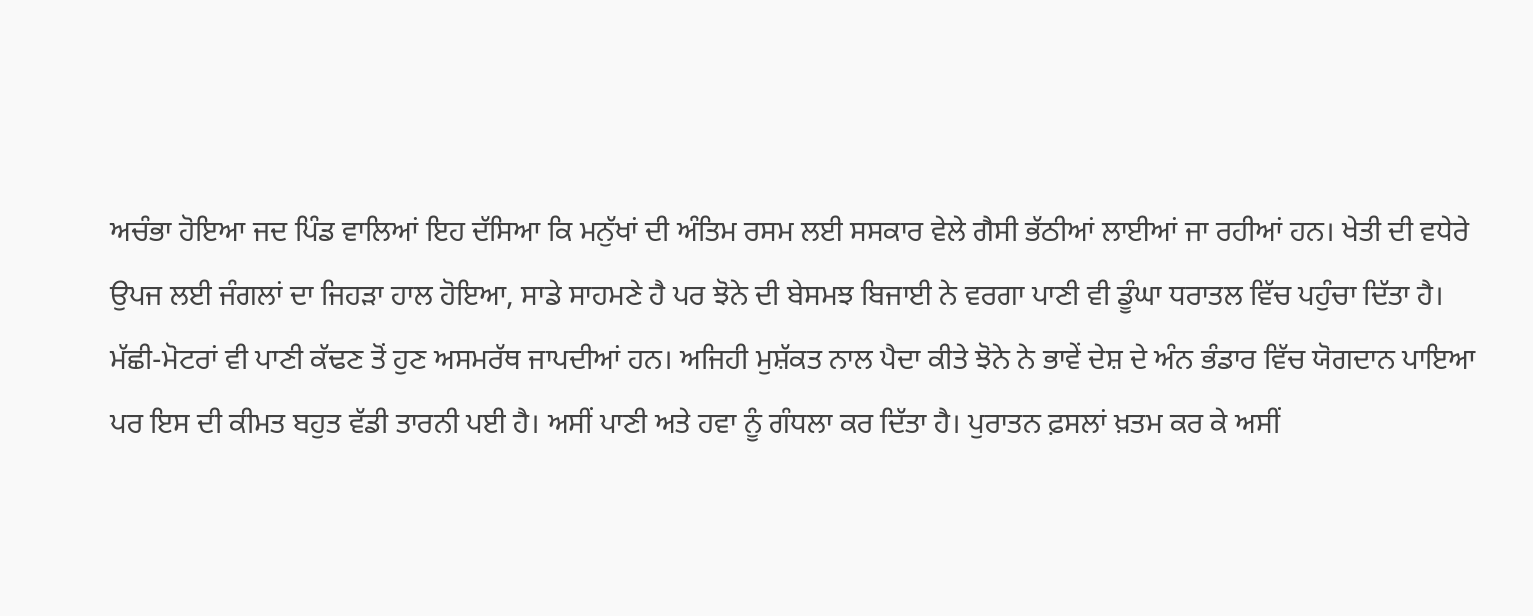ਅਚੰਭਾ ਹੋਇਆ ਜਦ ਪਿੰਡ ਵਾਲਿਆਂ ਇਹ ਦੱਸਿਆ ਕਿ ਮਨੁੱਖਾਂ ਦੀ ਅੰਤਿਮ ਰਸਮ ਲਈ ਸਸਕਾਰ ਵੇਲੇ ਗੈਸੀ ਭੱਠੀਆਂ ਲਾਈਆਂ ਜਾ ਰਹੀਆਂ ਹਨ। ਖੇਤੀ ਦੀ ਵਧੇਰੇ ਉਪਜ ਲਈ ਜੰਗਲਾਂ ਦਾ ਜਿਹੜਾ ਹਾਲ ਹੋਇਆ, ਸਾਡੇ ਸਾਹਮਣੇ ਹੈ ਪਰ ਝੋਨੇ ਦੀ ਬੇਸਮਝ ਬਿਜਾਈ ਨੇ ਵਰਗਾ ਪਾਣੀ ਵੀ ਡੂੰਘਾ ਧਰਾਤਲ ਵਿੱਚ ਪਹੁੰਚਾ ਦਿੱਤਾ ਹੈ। ਮੱਛੀ-ਮੋਟਰਾਂ ਵੀ ਪਾਣੀ ਕੱਢਣ ਤੋਂ ਹੁਣ ਅਸਮਰੱਥ ਜਾਪਦੀਆਂ ਹਨ। ਅਜਿਹੀ ਮੁਸ਼ੱਕਤ ਨਾਲ ਪੈਦਾ ਕੀਤੇ ਝੋਨੇ ਨੇ ਭਾਵੇਂ ਦੇਸ਼ ਦੇ ਅੰਨ ਭੰਡਾਰ ਵਿੱਚ ਯੋਗਦਾਨ ਪਾਇਆ ਪਰ ਇਸ ਦੀ ਕੀਮਤ ਬਹੁਤ ਵੱਡੀ ਤਾਰਨੀ ਪਈ ਹੈ। ਅਸੀਂ ਪਾਣੀ ਅਤੇ ਹਵਾ ਨੂੰ ਗੰਧਲਾ ਕਰ ਦਿੱਤਾ ਹੈ। ਪੁਰਾਤਨ ਫ਼ਸਲਾਂ ਖ਼ਤਮ ਕਰ ਕੇ ਅਸੀਂ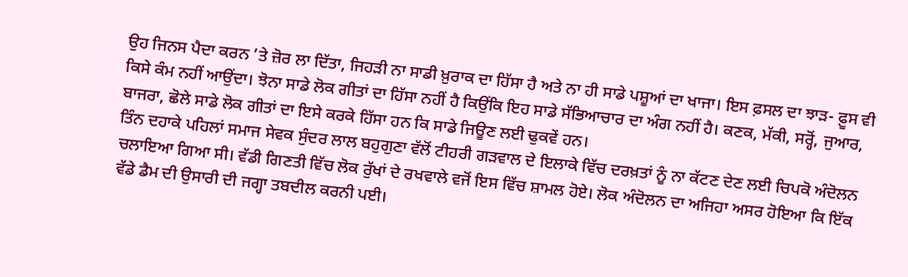ਉਹ ਜਿਨਸ ਪੈਦਾ ਕਰਨ ’ਤੇ ਜ਼ੋਰ ਲਾ ਦਿੱਤਾ, ਜਿਹੜੀ ਨਾ ਸਾਡੀ ਖ਼ੁਰਾਕ ਦਾ ਹਿੱਸਾ ਹੈ ਅਤੇ ਨਾ ਹੀ ਸਾਡੇ ਪਸ਼ੂਆਂ ਦਾ ਖਾਜਾ। ਇਸ ਫ਼ਸਲ ਦਾ ਝਾੜ- ਫ਼ੂਸ ਵੀ ਕਿਸੇ ਕੰਮ ਨਹੀਂ ਆਉਂਦਾ। ਝੋਨਾ ਸਾਡੇ ਲੋਕ ਗੀਤਾਂ ਦਾ ਹਿੱਸਾ ਨਹੀਂ ਹੈ ਕਿਉਂਕਿ ਇਹ ਸਾਡੇ ਸੱਭਿਆਚਾਰ ਦਾ ਅੰਗ ਨਹੀਂ ਹੈ। ਕਣਕ, ਮੱਕੀ, ਸਰ੍ਹੋਂ, ਜੁਆਰ, ਬਾਜਰਾ, ਛੋਲੇ ਸਾਡੇ ਲੋਕ ਗੀਤਾਂ ਦਾ ਇਸੇ ਕਰਕੇ ਹਿੱਸਾ ਹਨ ਕਿ ਸਾਡੇ ਜਿਊਣ ਲਈ ਢੁਕਵੇਂ ਹਨ।
ਤਿੰਨ ਦਹਾਕੇ ਪਹਿਲਾਂ ਸਮਾਜ ਸੇਵਕ ਸੁੰਦਰ ਲਾਲ ਬਹੁਗੁਣਾ ਵੱਲੋਂ ਟੀਹਰੀ ਗੜਵਾਲ ਦੇ ਇਲਾਕੇ ਵਿੱਚ ਦਰਖ਼ਤਾਂ ਨੂੰ ਨਾ ਕੱਟਣ ਦੇਣ ਲਈ ਚਿਪਕੋ ਅੰਦੋਲਨ ਚਲਾਇਆ ਗਿਆ ਸੀ। ਵੱਡੀ ਗਿਣਤੀ ਵਿੱਚ ਲੋਕ ਰੁੱਖਾਂ ਦੇ ਰਖਵਾਲੇ ਵਜੋਂ ਇਸ ਵਿੱਚ ਸ਼ਾਮਲ ਹੋਏ। ਲੋਕ ਅੰਦੋਲਨ ਦਾ ਅਜਿਹਾ ਅਸਰ ਹੋਇਆ ਕਿ ਇੱਕ ਵੱਡੇ ਡੈਮ ਦੀ ਉਸਾਰੀ ਦੀ ਜਗ੍ਹਾ ਤਬਦੀਲ ਕਰਨੀ ਪਈ।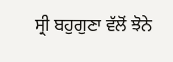ਸ੍ਰੀ ਬਹੁਗੁਣਾ ਵੱਲੋਂ ਝੋਨੇ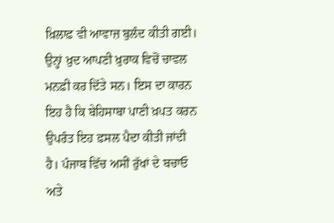ਖ਼ਿਲਾਫ਼ ਵੀ ਆਵਾਜ਼ ਬੁਲੰਦ ਕੀਤੀ ਗਈ। ਉਨ੍ਹਾਂ ਖ਼ੁਦ ਆਪਣੀ ਖ਼ੁਰਾਕ ਵਿਚੋਂ ਚਾਵਲ ਮਨਫ਼ੀ ਕਰ ਦਿੱਤੇ ਸਨ। ਇਸ ਦਾ ਕਾਰਨ ਇਹ ਹੈ ਕਿ ਬੇਹਿਸਾਬਾ ਪਾਣੀ ਖ਼ਪਤ ਕਰਨ ਉਪਰੰਤ ਇਹ ਫ਼ਸਲ ਪੈਦਾ ਕੀਤੀ ਜਾਂਦੀ ਹੈ। ਪੰਜਾਬ ਵਿੱਚ ਅਸੀਂ ਰੁੱਖਾਂ ਦੇ ਬਚਾਓ ਅਤੇ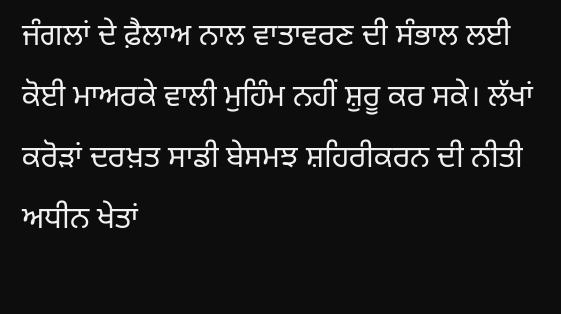ਜੰਗਲਾਂ ਦੇ ਫ਼ੈਲਾਅ ਨਾਲ ਵਾਤਾਵਰਣ ਦੀ ਸੰਭਾਲ ਲਈ ਕੋਈ ਮਾਅਰਕੇ ਵਾਲੀ ਮੁਹਿੰਮ ਨਹੀਂ ਸ਼ੁਰੂ ਕਰ ਸਕੇ। ਲੱਖਾਂ ਕਰੋੜਾਂ ਦਰਖ਼ਤ ਸਾਡੀ ਬੇਸਮਝ ਸ਼ਹਿਰੀਕਰਨ ਦੀ ਨੀਤੀ ਅਧੀਨ ਖੇਤਾਂ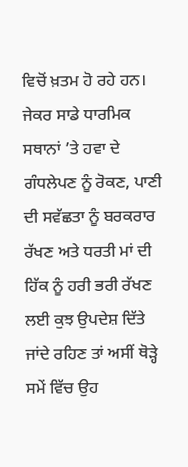ਵਿਚੋਂ ਖ਼ਤਮ ਹੋ ਰਹੇ ਹਨ।
ਜੇਕਰ ਸਾਡੇ ਧਾਰਮਿਕ ਸਥਾਨਾਂ ’ਤੇ ਹਵਾ ਦੇ ਗੰਧਲੇਪਣ ਨੂੰ ਰੋਕਣ, ਪਾਣੀ ਦੀ ਸਵੱਛਤਾ ਨੂੰ ਬਰਕਰਾਰ ਰੱਖਣ ਅਤੇ ਧਰਤੀ ਮਾਂ ਦੀ ਹਿੱਕ ਨੂੰ ਹਰੀ ਭਰੀ ਰੱਖਣ ਲਈ ਕੁਝ ਉਪਦੇਸ਼ ਦਿੱਤੇ ਜਾਂਦੇ ਰਹਿਣ ਤਾਂ ਅਸੀਂ ਥੋੜ੍ਹੇ ਸਮੇਂ ਵਿੱਚ ਉਹ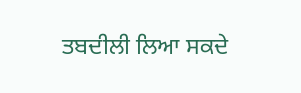ਤਬਦੀਲੀ ਲਿਆ ਸਕਦੇ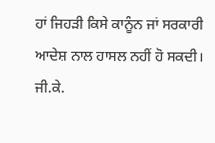ਹਾਂ ਜਿਹੜੀ ਕਿਸੇ ਕਾਨੂੰਨ ਜਾਂ ਸਰਕਾਰੀ ਆਦੇਸ਼ ਨਾਲ ਹਾਸਲ ਨਹੀਂ ਹੋ ਸਕਦੀ।
ਜੀ.ਕੇ.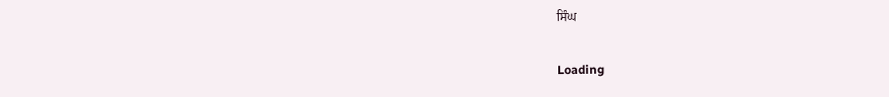ਸਿੰਘ

Loading